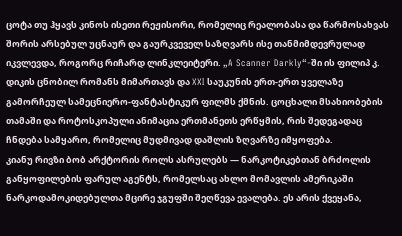ცოტა თუ ჰყავს კინოს ისეთი რეჟისორი, რომელიც რეალობასა და წარმოსახვას შორის არსებულ უცნაურ და გაურკვეველ საზღვარს ისე თანმიმდევრულად იკვლევდა, როგორც რიჩარდ ლინკლეიტერი. „A Scanner Darkly“-ში ის ფილიპ კ. დიკის ცნობილ რომანს მიმართავს და XXI საუკუნის ერთ-ერთ ყველაზე გამორჩეულ სამეცნიერო-ფანტასტიკურ ფილმს ქმნის. ცოცხალი მსახიობების თამაში და როტოსკოპული ანიმაცია ერთმანეთს ერწყმის, რის შედეგადაც ჩნდება სამყარო, რომელიც მუდმივად დაშლის ზღვარზე იმყოფება.
კიანუ რივზი ბობ არქტორის როლს ასრულებს — ნარკოტიკებთან ბრძოლის განყოფილების ფარულ აგენტს, რომელსაც ახლო მომავლის ამერიკაში ნარკოდამოკიდებულთა მცირე ჯგუფში შეღწევა ევალება. ეს არის ქვეყანა,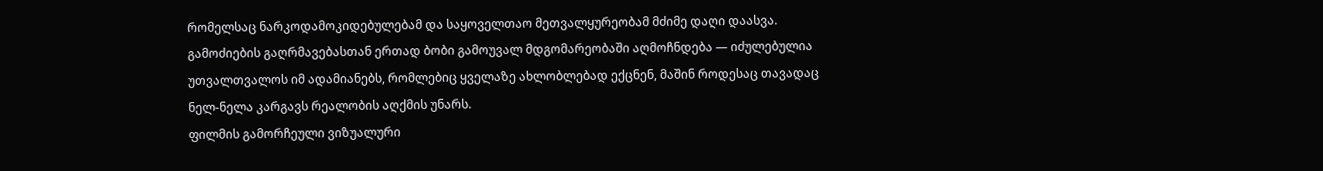რომელსაც ნარკოდამოკიდებულებამ და საყოველთაო მეთვალყურეობამ მძიმე დაღი დაასვა. გამოძიების გაღრმავებასთან ერთად ბობი გამოუვალ მდგომარეობაში აღმოჩნდება — იძულებულია უთვალთვალოს იმ ადამიანებს, რომლებიც ყველაზე ახლობლებად ექცნენ, მაშინ როდესაც თავადაც ნელ-ნელა კარგავს რეალობის აღქმის უნარს.
ფილმის გამორჩეული ვიზუალური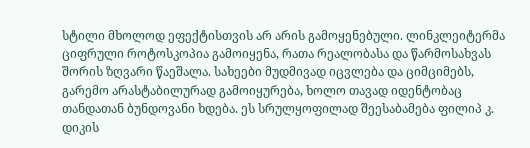სტილი მხოლოდ ეფექტისთვის არ არის გამოყენებული. ლინკლეიტერმა ციფრული როტოსკოპია გამოიყენა, რათა რეალობასა და წარმოსახვას შორის ზღვარი წაეშალა. სახეები მუდმივად იცვლება და ციმციმებს, გარემო არასტაბილურად გამოიყურება, ხოლო თავად იდენტობაც თანდათან ბუნდოვანი ხდება. ეს სრულყოფილად შეესაბამება ფილიპ კ. დიკის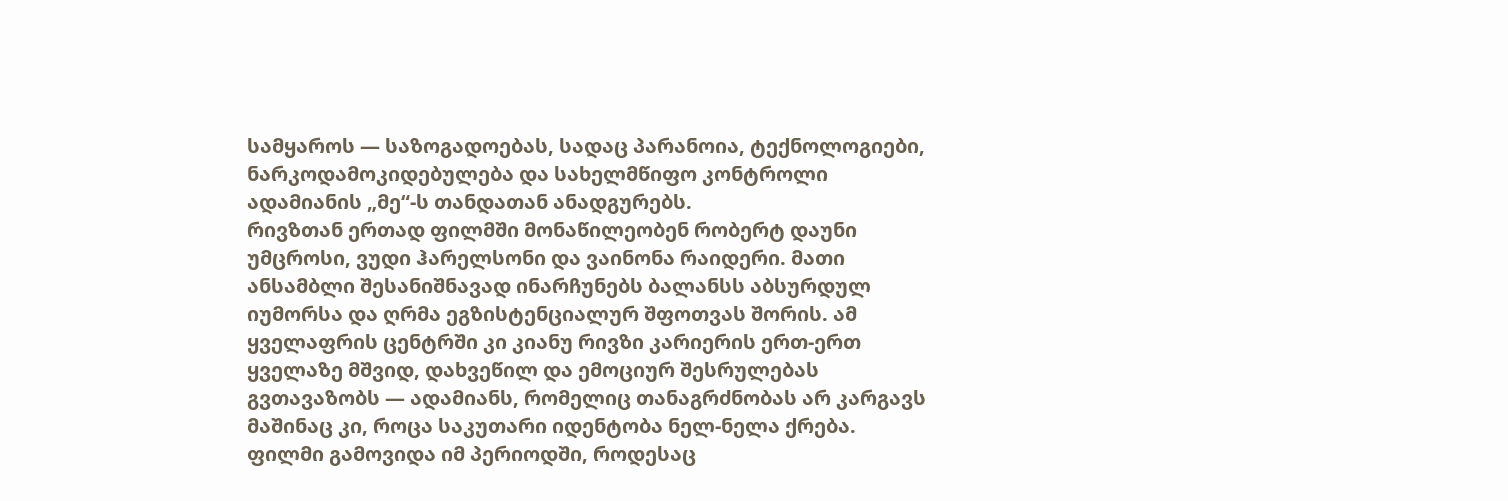სამყაროს — საზოგადოებას, სადაც პარანოია, ტექნოლოგიები, ნარკოდამოკიდებულება და სახელმწიფო კონტროლი ადამიანის „მე“-ს თანდათან ანადგურებს.
რივზთან ერთად ფილმში მონაწილეობენ რობერტ დაუნი უმცროსი, ვუდი ჰარელსონი და ვაინონა რაიდერი. მათი ანსამბლი შესანიშნავად ინარჩუნებს ბალანსს აბსურდულ იუმორსა და ღრმა ეგზისტენციალურ შფოთვას შორის. ამ ყველაფრის ცენტრში კი კიანუ რივზი კარიერის ერთ-ერთ ყველაზე მშვიდ, დახვეწილ და ემოციურ შესრულებას გვთავაზობს — ადამიანს, რომელიც თანაგრძნობას არ კარგავს მაშინაც კი, როცა საკუთარი იდენტობა ნელ-ნელა ქრება.
ფილმი გამოვიდა იმ პერიოდში, როდესაც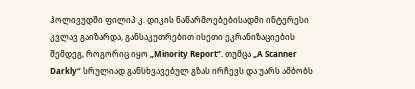ჰოლივუდში ფილიპ კ. დიკის ნაწარმოებებისადმი ინტერესი კვლავ გაიზარდა, განსაკუთრებით ისეთი ეკრანიზაციების შემდეგ, როგორიც იყო „Minority Report“. თუმცა „A Scanner Darkly“ სრულიად განსხვავებულ გზას ირჩევს და უარს ამბობს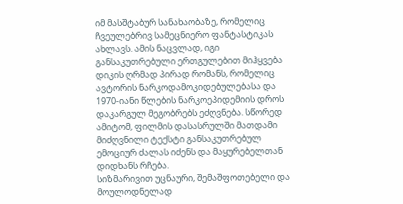იმ მასშტაბურ სანახაობაზე, რომელიც ჩვეულებრივ სამეცნიერო ფანტასტიკას ახლავს. ამის ნაცვლად, იგი განსაკუთრებული ერთგულებით მიჰყვება დიკის ღრმად პირად რომანს, რომელიც ავტორის ნარკოდამოკიდებულებასა და 1970-იანი წლების ნარკოეპიდემიის დროს დაკარგულ მეგობრებს ეძღვნება. სწორედ ამიტომ, ფილმის დასასრულში მათდამი მიძღვნილი ტექსტი განსაკუთრებულ ემოციურ ძალას იძენს და მაყურებელთან დიდხანს რჩება.
სიზმარივით უცნაური, შემაშფოთებელი და მოულოდნელად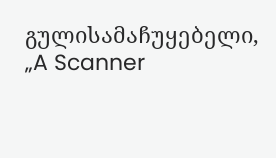გულისამაჩუყებელი, „A Scanner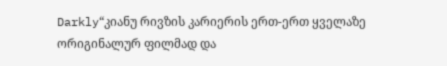Darkly“კიანუ რივზის კარიერის ერთ-ერთ ყველაზე ორიგინალურ ფილმად და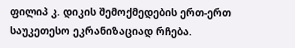ფილიპ კ. დიკის შემოქმედების ერთ-ერთ საუკეთესო ეკრანიზაციად რჩება.